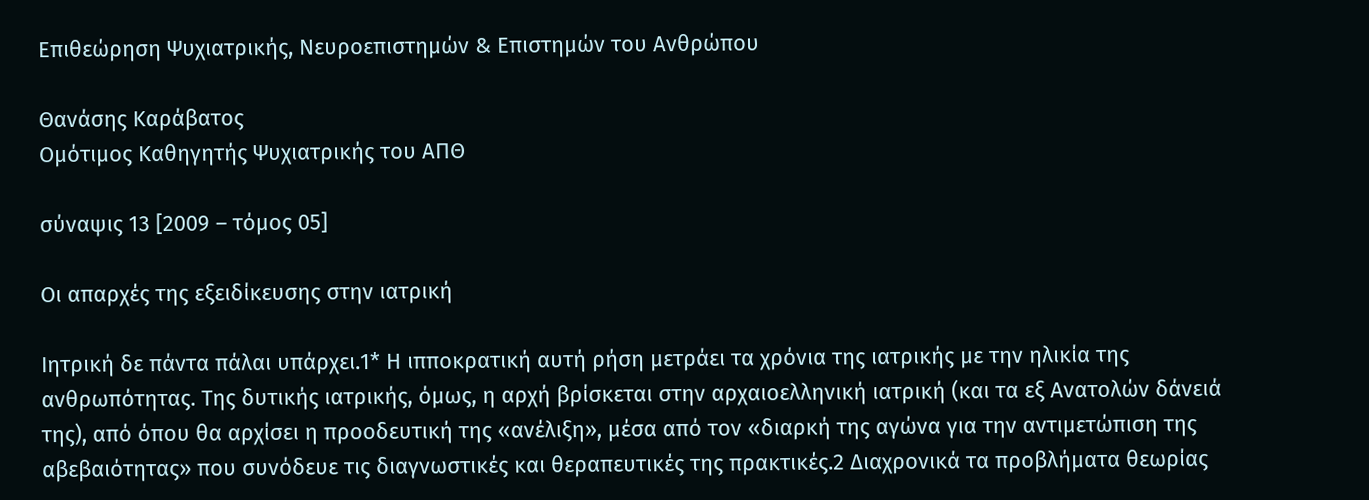Επιθεώρηση Ψυχιατρικής, Νευροεπιστημών & Επιστημών του Ανθρώπου

Θανάσης Καράβατος
Ομότιμος Καθηγητής Ψυχιατρικής του ΑΠΘ

σύναψις 13 [2009 – τόμος 05]

Οι απαρχές της εξειδίκευσης στην ιατρική

Ιητρική δε πάντα πάλαι υπάρχει.1* Η ιπποκρατική αυτή ρήση μετράει τα χρόνια της ιατρικής με την ηλικία της ανθρωπότητας. Της δυτικής ιατρικής, όμως, η αρχή βρίσκεται στην αρχαιοελληνική ιατρική (και τα εξ Ανατολών δάνειά της), από όπου θα αρχίσει η προοδευτική της «ανέλιξη», μέσα από τον «διαρκή της αγώνα για την αντιμετώπιση της αβεβαιότητας» που συνόδευε τις διαγνωστικές και θεραπευτικές της πρακτικές.2 Διαχρονικά τα προβλήματα θεωρίας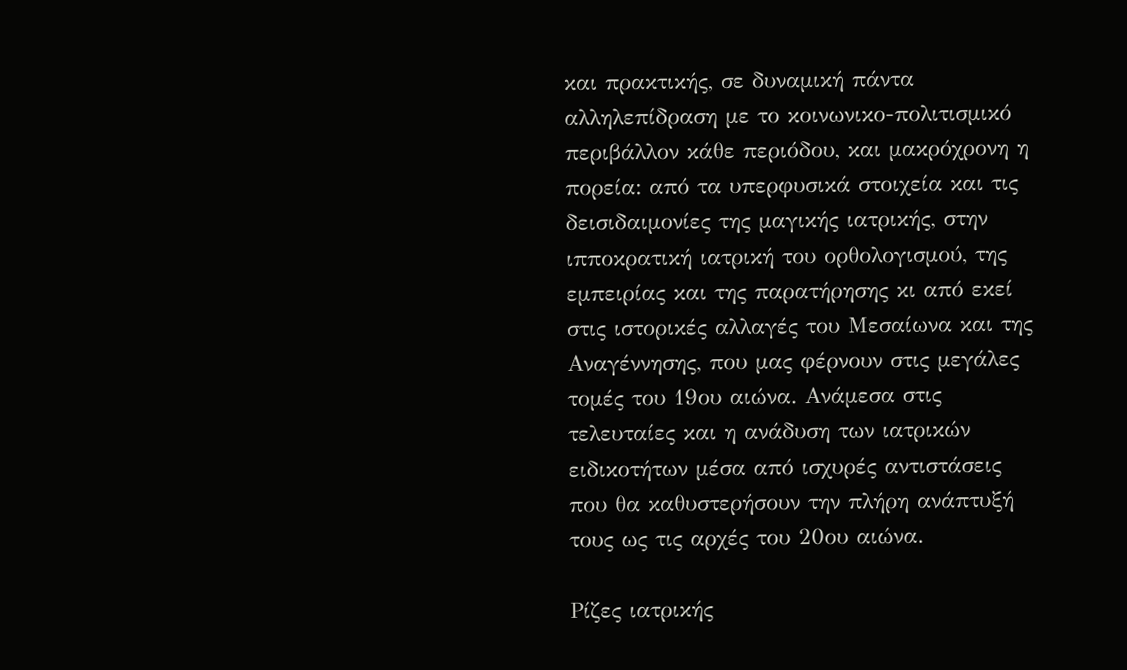και πρακτικής, σε δυναμική πάντα αλληλεπίδραση με το κοινωνικο-πολιτισμικό περιβάλλον κάθε περιόδου, και μακρόχρονη η πορεία: από τα υπερφυσικά στοιχεία και τις δεισιδαιμονίες της μαγικής ιατρικής, στην ιπποκρατική ιατρική του ορθολογισμού, της εμπειρίας και της παρατήρησης κι από εκεί στις ιστορικές αλλαγές του Μεσαίωνα και της Αναγέννησης, που μας φέρνουν στις μεγάλες τομές του 19ου αιώνα. Ανάμεσα στις τελευταίες και η ανάδυση των ιατρικών ειδικοτήτων μέσα από ισχυρές αντιστάσεις που θα καθυστερήσουν την πλήρη ανάπτυξή τους ως τις αρχές του 20ου αιώνα.

Ρίζες ιατρικής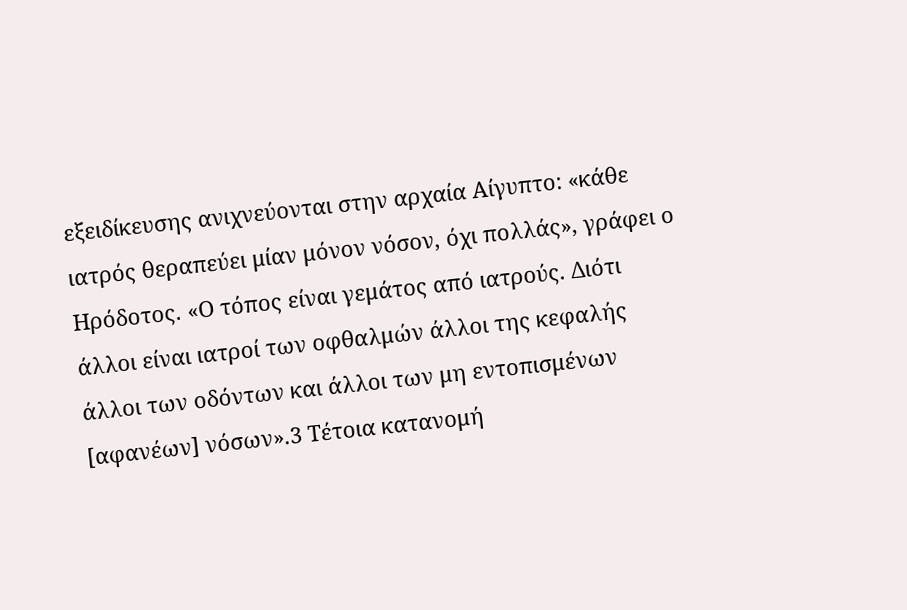εξειδίκευσης ανιχνεύονται στην αρχαία Αίγυπτο: «κάθε ιατρός θεραπεύει μίαν μόνον νόσον, όχι πολλάς», γράφει ο Ηρόδοτος. «Ο τόπος είναι γεμάτος από ιατρούς. Διότι άλλοι είναι ιατροί των οφθαλμών άλλοι της κεφαλής άλλοι των οδόντων και άλλοι των μη εντοπισμένων [αφανέων] νόσων».3 Τέτοια κατανομή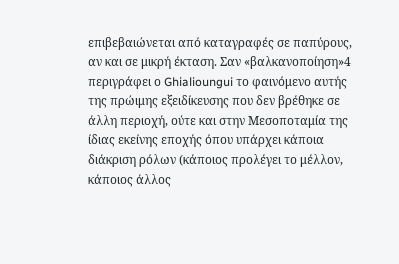επιβεβαιώνεται από καταγραφές σε παπύρους, αν και σε μικρή έκταση. Σαν «βαλκανοποίηση»4 περιγράφει ο Ghialioungui το φαινόμενο αυτής της πρώιμης εξειδίκευσης που δεν βρέθηκε σε άλλη περιοχή, ούτε και στην Μεσοποταμία της ίδιας εκείνης εποχής όπου υπάρχει κάποια διάκριση ρόλων (κάποιος προλέγει το μέλλον, κάποιος άλλος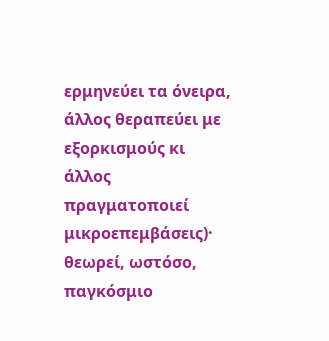ερμηνεύει τα όνειρα, άλλος θεραπεύει με εξορκισμούς κι άλλος πραγματοποιεί μικροεπεμβάσεις)· θεωρεί, ωστόσο, παγκόσμιο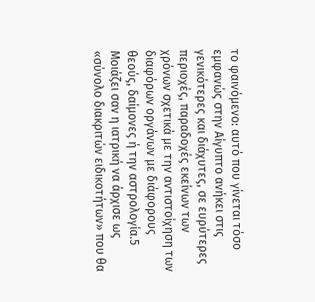το φαινόμενο: αυτό που γίνεται τόσο εμφανώς στην Αίγυπτο ανήκει στις γενικότερες και διάχυτες, σε ευρύτερες περιοχές, παραδοχές εκείνων των χρόνων σχετικά με την αντιστοίχηση των διαφόρων οργάνων με διάφορους θεούς, δαίμονες ή την αστρολογία.5 Μοιάζει σαν η ιατρική να άρχισε ως «σύνολο διακριτών ειδικοτήτων» που θα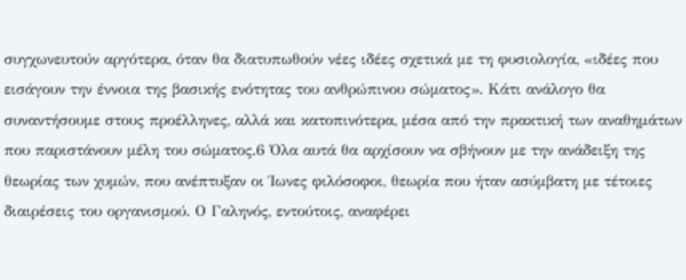συγχωνευτούν αργότερα, όταν θα διατυπωθούν νέες ιδέες σχετικά με τη φυσιολογία, «ιδέες που εισάγουν την έννοια της βασικής ενότητας του ανθρώπινου σώματος». Κάτι ανάλογο θα συναντήσουμε στους προέλληνες, αλλά και κατοπινότερα, μέσα από την πρακτική των αναθημάτων που παριστάνουν μέλη του σώματος.6 Όλα αυτά θα αρχίσουν να σβήνουν με την ανάδειξη της θεωρίας των χυμών, που ανέπτυξαν οι Ίωνες φιλόσοφοι, θεωρία που ήταν ασύμβατη με τέτοιες διαιρέσεις του οργανισμού. Ο Γαληνός, εντούτοις, αναφέρει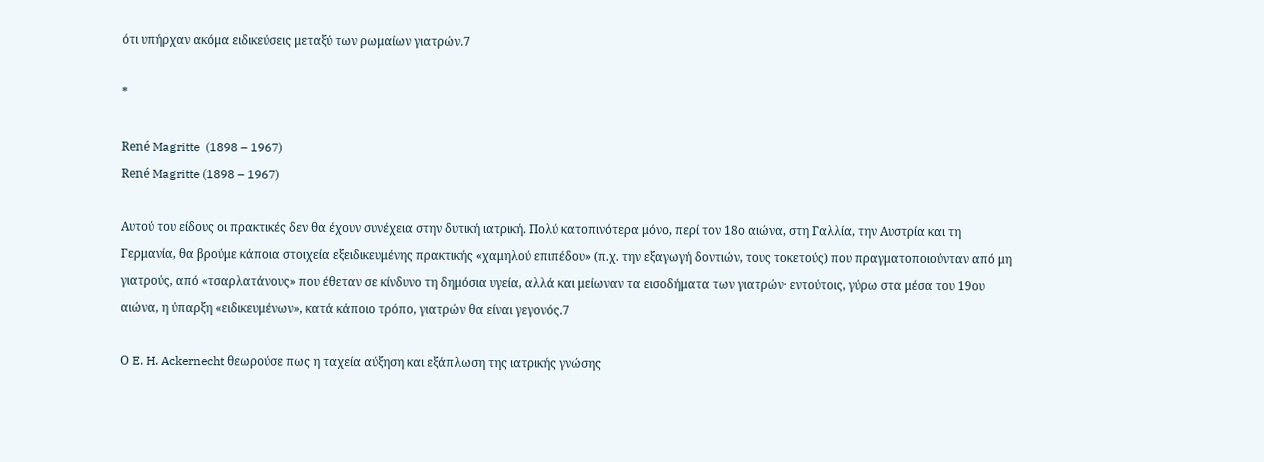ότι υπήρχαν ακόμα ειδικεύσεις μεταξύ των ρωμαίων γιατρών.7

*

René Magritte  (1898 – 1967)
René Magritte (1898 – 1967)

Αυτού του είδους οι πρακτικές δεν θα έχουν συνέχεια στην δυτική ιατρική. Πολύ κατοπινότερα μόνο, περί τον 18ο αιώνα, στη Γαλλία, την Αυστρία και τη Γερμανία, θα βρούμε κάποια στοιχεία εξειδικευμένης πρακτικής «χαμηλού επιπέδου» (π.χ. την εξαγωγή δοντιών, τους τοκετούς) που πραγματοποιούνταν από μη γιατρούς, από «τσαρλατάνους» που έθεταν σε κίνδυνο τη δημόσια υγεία, αλλά και μείωναν τα εισοδήματα των γιατρών· εντούτοις, γύρω στα μέσα του 19ου αιώνα, η ύπαρξη «ειδικευμένων», κατά κάποιο τρόπο, γιατρών θα είναι γεγονός.7

Ο E. H. Ackernecht θεωρούσε πως η ταχεία αύξηση και εξάπλωση της ιατρικής γνώσης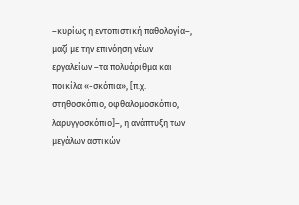–κυρίως η εντοπιστική παθολογία–, μαζί με την επινόηση νέων εργαλείων –τα πολυάριθμα και ποικίλα «-σκόπια», [π.χ. στηθοσκόπιο, οφθαλομοσκόπιο, λαρυγγοσκόπιο]–, η ανάπτυξη των μεγάλων αστικών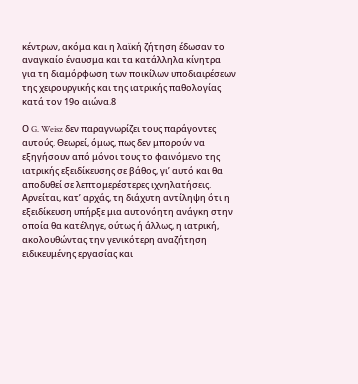κέντρων, ακόμα και η λαϊκή ζήτηση έδωσαν το αναγκαίο έναυσμα και τα κατάλληλα κίνητρα για τη διαμόρφωση των ποικίλων υποδιαιρέσεων της χειρουργικής και της ιατρικής παθολογίας κατά τον 19ο αιώνα.8

Ο G. Weisz δεν παραγνωρίζει τους παράγοντες αυτούς. Θεωρεί, όμως, πως δεν μπορούν να εξηγήσουν από μόνοι τους το φαινόμενο της ιατρικής εξειδίκευσης σε βάθος, γι’ αυτό και θα αποδυθεί σε λεπτομερέστερες ιχνηλατήσεις. Αρνείται, κατ’ αρχάς, τη διάχυτη αντίληψη ότι η εξειδίκευση υπήρξε μια αυτονόητη ανάγκη στην οποία θα κατέληγε, ούτως ή άλλως, η ιατρική, ακολουθώντας την γενικότερη αναζήτηση ειδικευμένης εργασίας και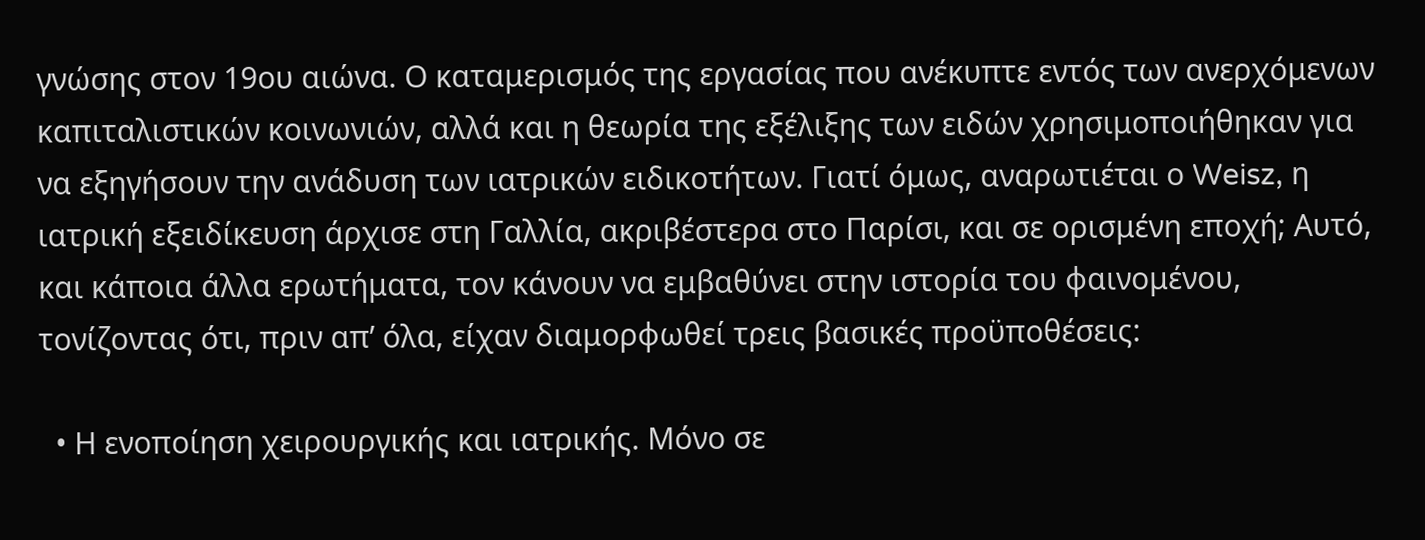γνώσης στον 19ου αιώνα. Ο καταμερισμός της εργασίας που ανέκυπτε εντός των ανερχόμενων καπιταλιστικών κοινωνιών, αλλά και η θεωρία της εξέλιξης των ειδών χρησιμοποιήθηκαν για να εξηγήσουν την ανάδυση των ιατρικών ειδικοτήτων. Γιατί όμως, αναρωτιέται ο Weisz, η ιατρική εξειδίκευση άρχισε στη Γαλλία, ακριβέστερα στο Παρίσι, και σε ορισμένη εποχή; Αυτό, και κάποια άλλα ερωτήματα, τον κάνουν να εμβαθύνει στην ιστορία του φαινομένου, τονίζοντας ότι, πριν απ’ όλα, είχαν διαμορφωθεί τρεις βασικές προϋποθέσεις:

  • Η ενοποίηση χειρουργικής και ιατρικής. Μόνο σε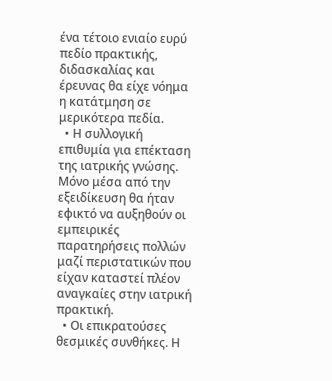ένα τέτοιο ενιαίο ευρύ πεδίο πρακτικής, διδασκαλίας και έρευνας θα είχε νόημα η κατάτμηση σε μερικότερα πεδία.
  • Η συλλογική επιθυμία για επέκταση της ιατρικής γνώσης. Μόνο μέσα από την εξειδίκευση θα ήταν εφικτό να αυξηθούν οι εμπειρικές παρατηρήσεις πολλών μαζί περιστατικών που είχαν καταστεί πλέον αναγκαίες στην ιατρική πρακτική.
  • Οι επικρατούσες θεσμικές συνθήκες. Η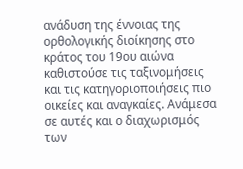ανάδυση της έννοιας της ορθολογικής διοίκησης στο κράτος του 19ου αιώνα καθιστούσε τις ταξινομήσεις και τις κατηγοριοποιήσεις πιο οικείες και αναγκαίες. Ανάμεσα σε αυτές και ο διαχωρισμός των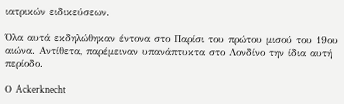ιατρικών ειδικεύσεων.

Όλα αυτά εκδηλώθηκαν έντονα στο Παρίσι του πρώτου μισού του 19ου αιώνα. Αντίθετα, παρέμειναν υπανάπτυκτα στο Λονδίνο την ίδια αυτή περίοδο.

Ο Ackerknecht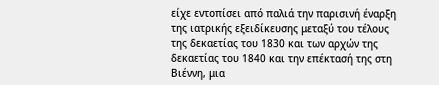είχε εντοπίσει από παλιά την παρισινή έναρξη της ιατρικής εξειδίκευσης μεταξύ του τέλους της δεκαετίας του 1830 και των αρχών της δεκαετίας του 1840 και την επέκτασή της στη Βιέννη, μια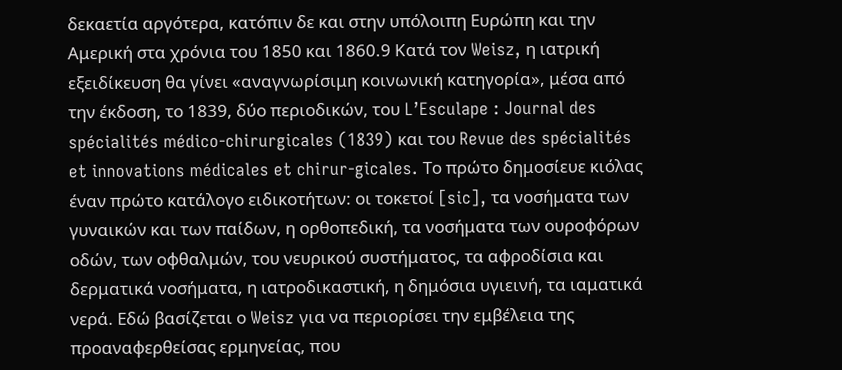δεκαετία αργότερα, κατόπιν δε και στην υπόλοιπη Ευρώπη και την Αμερική στα χρόνια του 1850 και 1860.9 Κατά τον Weisz, η ιατρική εξειδίκευση θα γίνει «αναγνωρίσιμη κοινωνική κατηγορία», μέσα από την έκδοση, το 1839, δύο περιοδικών, του L’Esculape : Journal des spécialités médico-chirurgicales (1839) και του Revue des spécialités et innovations médicales et chirur-gicales. Το πρώτο δημοσίευε κιόλας έναν πρώτο κατάλογο ειδικοτήτων: οι τοκετοί [sic], τα νοσήματα των γυναικών και των παίδων, η ορθοπεδική, τα νοσήματα των ουροφόρων οδών, των οφθαλμών, του νευρικού συστήματος, τα αφροδίσια και δερματικά νοσήματα, η ιατροδικαστική, η δημόσια υγιεινή, τα ιαματικά νερά. Εδώ βασίζεται ο Weisz για να περιορίσει την εμβέλεια της προαναφερθείσας ερμηνείας, που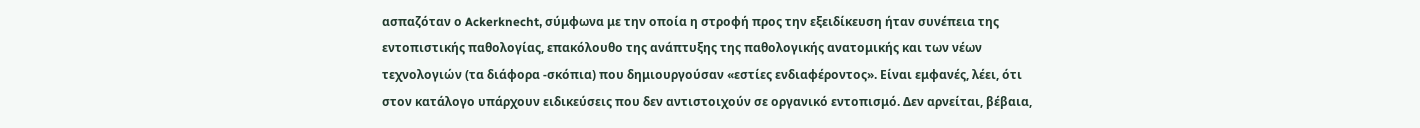ασπαζόταν ο Ackerknecht, σύμφωνα με την οποία η στροφή προς την εξειδίκευση ήταν συνέπεια της εντοπιστικής παθολογίας, επακόλουθο της ανάπτυξης της παθολογικής ανατομικής και των νέων τεχνολογιών (τα διάφορα -σκόπια) που δημιουργούσαν «εστίες ενδιαφέροντος». Είναι εμφανές, λέει, ότι στον κατάλογο υπάρχουν ειδικεύσεις που δεν αντιστοιχούν σε οργανικό εντοπισμό. Δεν αρνείται, βέβαια,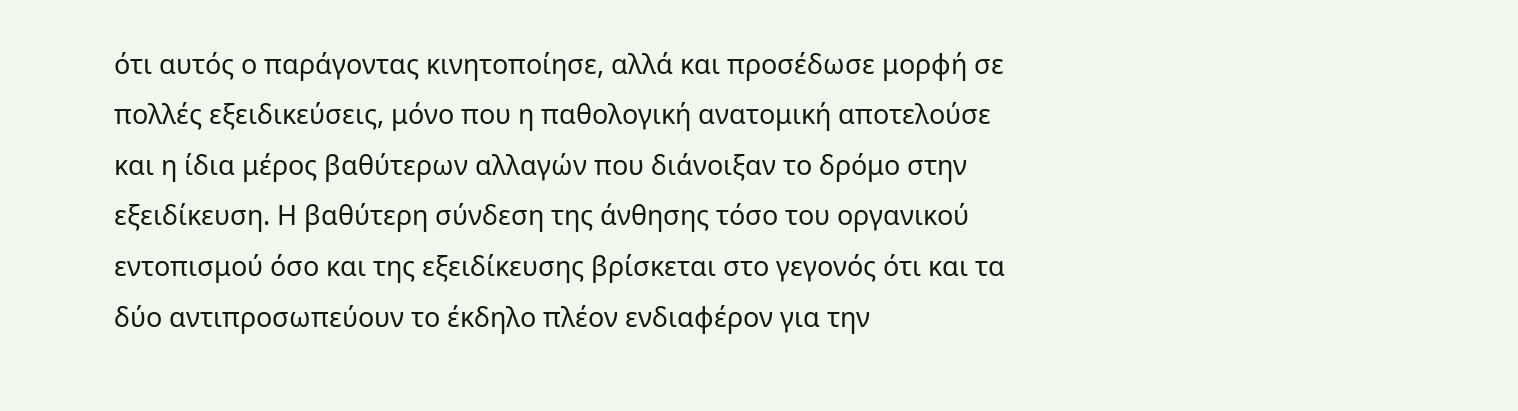ότι αυτός ο παράγοντας κινητοποίησε, αλλά και προσέδωσε μορφή σε πολλές εξειδικεύσεις, μόνο που η παθολογική ανατομική αποτελούσε και η ίδια μέρος βαθύτερων αλλαγών που διάνοιξαν το δρόμο στην εξειδίκευση. Η βαθύτερη σύνδεση της άνθησης τόσο του οργανικού εντοπισμού όσο και της εξειδίκευσης βρίσκεται στο γεγονός ότι και τα δύο αντιπροσωπεύουν το έκδηλο πλέον ενδιαφέρον για την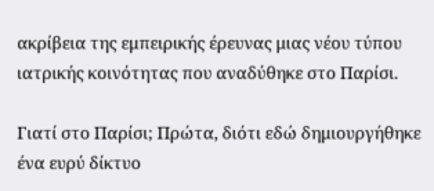ακρίβεια της εμπειρικής έρευνας μιας νέου τύπου ιατρικής κοινότητας που αναδύθηκε στο Παρίσι.

Γιατί στο Παρίσι; Πρώτα, διότι εδώ δημιουργήθηκε ένα ευρύ δίκτυο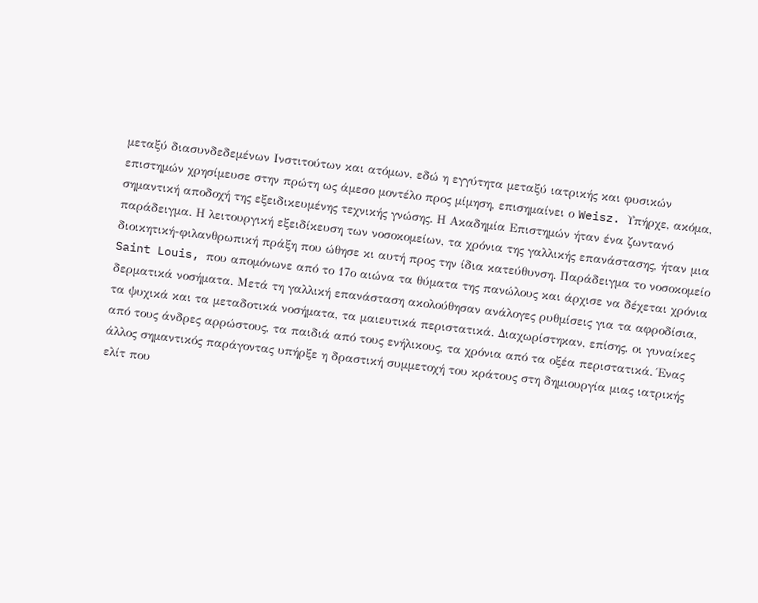μεταξύ διασυνδεδεμένων Ινστιτούτων και ατόμων, εδώ η εγγύτητα μεταξύ ιατρικής και φυσικών επιστημών χρησίμευσε στην πρώτη ως άμεσο μοντέλο προς μίμηση, επισημαίνει ο Weisz. Υπήρχε, ακόμα, σημαντική αποδοχή της εξειδικευμένης τεχνικής γνώσης. Η Ακαδημία Επιστημών ήταν ένα ζωντανό παράδειγμα. Η λειτουργική εξειδίκευση των νοσοκομείων, τα χρόνια της γαλλικής επανάστασης, ήταν μια διοικητική-φιλανθρωπική πράξη που ώθησε κι αυτή προς την ίδια κατεύθυνση. Παράδειγμα το νοσοκομείο Saint Louis, που απομόνωνε από το 17ο αιώνα τα θύματα της πανώλους και άρχισε να δέχεται χρόνια δερματικά νοσήματα. Μετά τη γαλλική επανάσταση ακολούθησαν ανάλογες ρυθμίσεις για τα αφροδίσια, τα ψυχικά και τα μεταδοτικά νοσήματα, τα μαιευτικά περιστατικά. Διαχωρίστηκαν, επίσης, οι γυναίκες από τους άνδρες αρρώστους, τα παιδιά από τους ενήλικους, τα χρόνια από τα οξέα περιστατικά. Ένας άλλος σημαντικός παράγοντας υπήρξε η δραστική συμμετοχή του κράτους στη δημιουργία μιας ιατρικής ελίτ που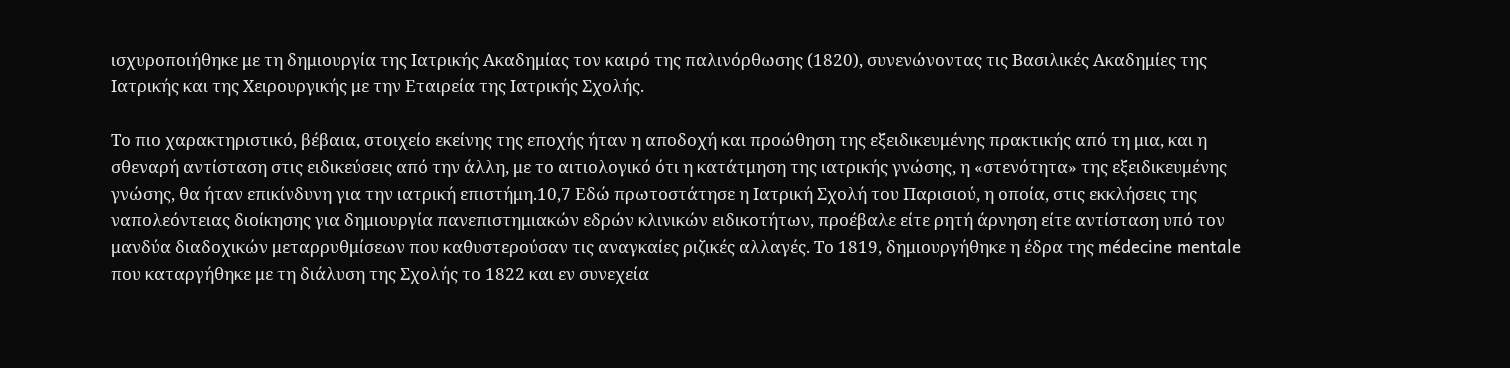ισχυροποιήθηκε με τη δημιουργία της Ιατρικής Ακαδημίας τον καιρό της παλινόρθωσης (1820), συνενώνοντας τις Βασιλικές Ακαδημίες της Ιατρικής και της Χειρουργικής με την Εταιρεία της Ιατρικής Σχολής.

Το πιο χαρακτηριστικό, βέβαια, στοιχείο εκείνης της εποχής ήταν η αποδοχή και προώθηση της εξειδικευμένης πρακτικής από τη μια, και η σθεναρή αντίσταση στις ειδικεύσεις από την άλλη, με το αιτιολογικό ότι η κατάτμηση της ιατρικής γνώσης, η «στενότητα» της εξειδικευμένης γνώσης, θα ήταν επικίνδυνη για την ιατρική επιστήμη.10,7 Εδώ πρωτοστάτησε η Ιατρική Σχολή του Παρισιού, η οποία, στις εκκλήσεις της ναπολεόντειας διοίκησης για δημιουργία πανεπιστημιακών εδρών κλινικών ειδικοτήτων, προέβαλε είτε ρητή άρνηση είτε αντίσταση υπό τον μανδύα διαδοχικών μεταρρυθμίσεων που καθυστερούσαν τις αναγκαίες ριζικές αλλαγές. Το 1819, δημιουργήθηκε η έδρα της médecine mentale που καταργήθηκε με τη διάλυση της Σχολής το 1822 και εν συνεχεία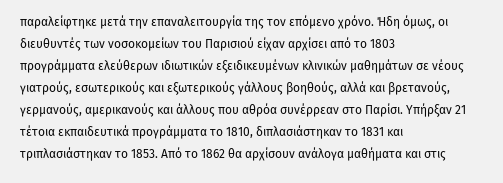παραλείφτηκε μετά την επαναλειτουργία της τον επόμενο χρόνο. Ήδη όμως, οι διευθυντές των νοσοκομείων του Παρισιού είχαν αρχίσει από το 1803 προγράμματα ελεύθερων ιδιωτικών εξειδικευμένων κλινικών μαθημάτων σε νέους γιατρούς, εσωτερικούς και εξωτερικούς γάλλους βοηθούς, αλλά και βρετανούς, γερμανούς, αμερικανούς και άλλους που αθρόα συνέρρεαν στο Παρίσι. Υπήρξαν 21 τέτοια εκπαιδευτικά προγράμματα το 1810, διπλασιάστηκαν το 1831 και τριπλασιάστηκαν το 1853. Από το 1862 θα αρχίσουν ανάλογα μαθήματα και στις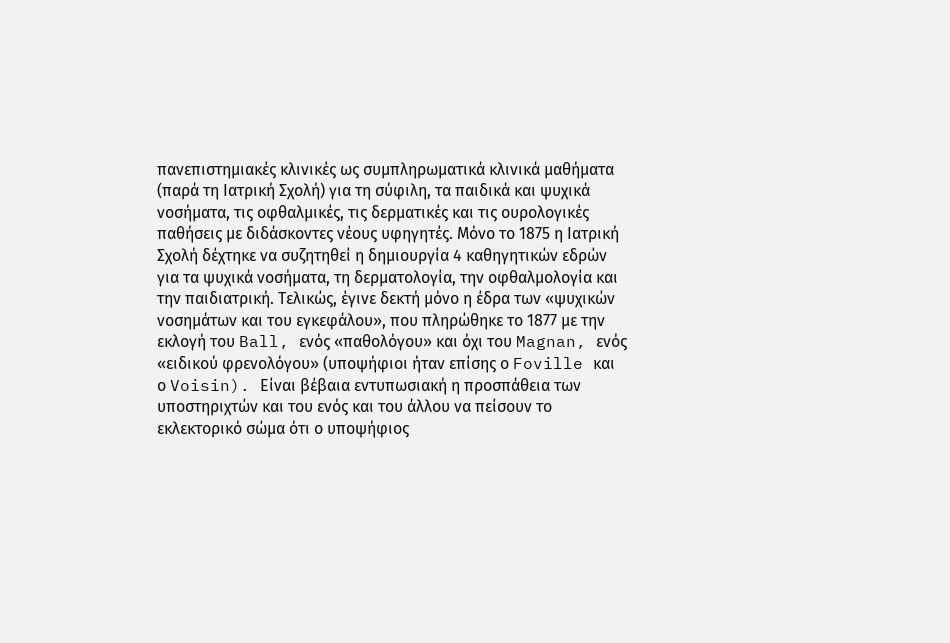πανεπιστημιακές κλινικές ως συμπληρωματικά κλινικά μαθήματα (παρά τη Ιατρική Σχολή) για τη σύφιλη, τα παιδικά και ψυχικά νοσήματα, τις οφθαλμικές, τις δερματικές και τις ουρολογικές παθήσεις με διδάσκοντες νέους υφηγητές. Μόνο το 1875 η Ιατρική Σχολή δέχτηκε να συζητηθεί η δημιουργία 4 καθηγητικών εδρών για τα ψυχικά νοσήματα, τη δερματολογία, την οφθαλμολογία και την παιδιατρική. Τελικώς, έγινε δεκτή μόνο η έδρα των «ψυχικών νοσημάτων και του εγκεφάλου», που πληρώθηκε το 1877 με την εκλογή του Ball, ενός «παθολόγου» και όχι του Magnan, ενός «ειδικού φρενολόγου» (υποψήφιοι ήταν επίσης ο Foville και ο Voisin). Είναι βέβαια εντυπωσιακή η προσπάθεια των υποστηριχτών και του ενός και του άλλου να πείσουν το εκλεκτορικό σώμα ότι ο υποψήφιος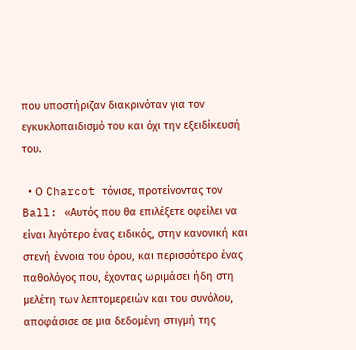που υποστήριζαν διακρινόταν για τον εγκυκλοπαιδισμό του και όχι την εξειδίκευσή του.

  • Ο Charcot τόνισε, προτείνοντας τον Ball: «Αυτός που θα επιλέξετε οφείλει να είναι λιγότερο ένας ειδικός, στην κανονική και στενή έννοια του όρου, και περισσότερο ένας παθολόγος που, έχοντας ωριμάσει ήδη στη μελέτη των λεπτομερειών και του συνόλου, αποφάσισε σε μια δεδομένη στιγμή της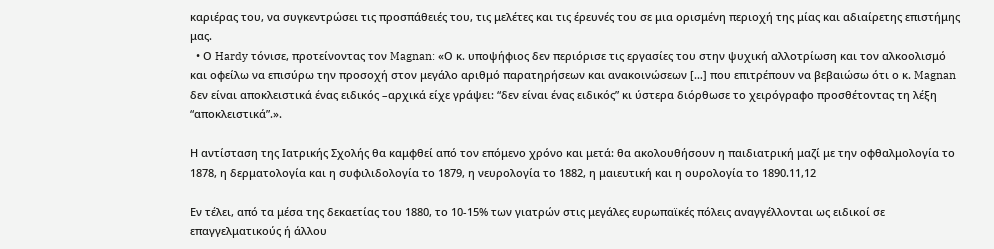καριέρας του, να συγκεντρώσει τις προσπάθειές του, τις μελέτες και τις έρευνές του σε μια ορισμένη περιοχή της μίας και αδιαίρετης επιστήμης μας.
  • Ο Hardy τόνισε, προτείνοντας τον Magnan: «Ο κ. υποψήφιος δεν περιόρισε τις εργασίες του στην ψυχική αλλοτρίωση και τον αλκοολισμό και οφείλω να επισύρω την προσοχή στον μεγάλο αριθμό παρατηρήσεων και ανακοινώσεων […] που επιτρέπουν να βεβαιώσω ότι ο κ. Magnan δεν είναι αποκλειστικά ένας ειδικός –αρχικά είχε γράψει: “δεν είναι ένας ειδικός” κι ύστερα διόρθωσε το χειρόγραφο προσθέτοντας τη λέξη “αποκλειστικά”.».

Η αντίσταση της Ιατρικής Σχολής θα καμφθεί από τον επόμενο χρόνο και μετά: θα ακολουθήσουν η παιδιατρική μαζί με την οφθαλμολογία το 1878, η δερματολογία και η συφιλιδολογία το 1879, η νευρολογία το 1882, η μαιευτική και η ουρολογία το 1890.11,12

Εν τέλει, από τα μέσα της δεκαετίας του 1880, το 10-15% των γιατρών στις μεγάλες ευρωπαϊκές πόλεις αναγγέλλονται ως ειδικοί σε επαγγελματικούς ή άλλου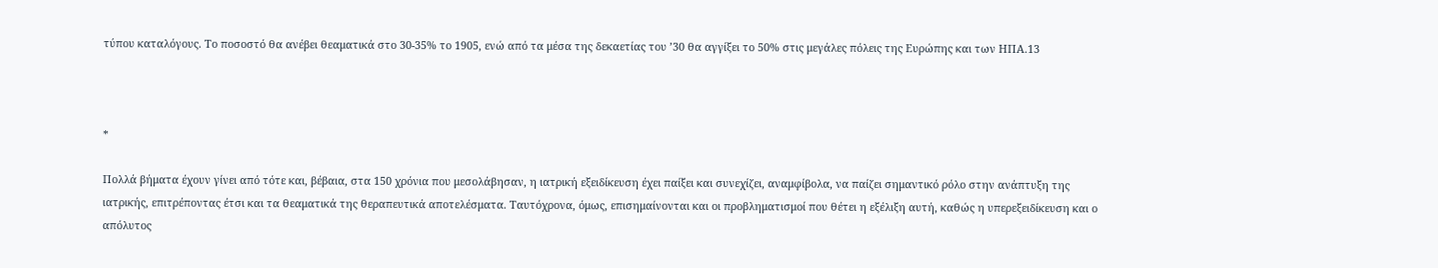τύπου καταλόγους. Το ποσοστό θα ανέβει θεαματικά στο 30-35% το 1905, ενώ από τα μέσα της δεκαετίας του ’30 θα αγγίξει το 50% στις μεγάλες πόλεις της Ευρώπης και των ΗΠΑ.13



*

Πολλά βήματα έχουν γίνει από τότε και, βέβαια, στα 150 χρόνια που μεσολάβησαν, η ιατρική εξειδίκευση έχει παίξει και συνεχίζει, αναμφίβολα, να παίζει σημαντικό ρόλο στην ανάπτυξη της ιατρικής, επιτρέποντας έτσι και τα θεαματικά της θεραπευτικά αποτελέσματα. Ταυτόχρονα, όμως, επισημαίνονται και οι προβληματισμοί που θέτει η εξέλιξη αυτή, καθώς η υπερεξειδίκευση και ο απόλυτος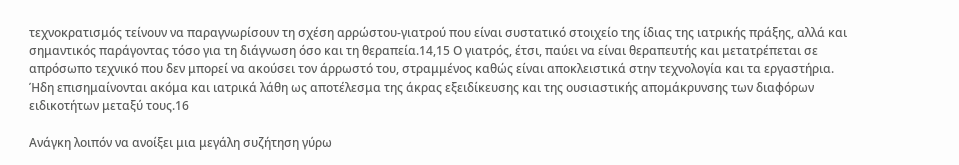τεχνοκρατισμός τείνουν να παραγνωρίσουν τη σχέση αρρώστου-γιατρού που είναι συστατικό στοιχείο της ίδιας της ιατρικής πράξης, αλλά και σημαντικός παράγοντας τόσο για τη διάγνωση όσο και τη θεραπεία.14,15 Ο γιατρός, έτσι, παύει να είναι θεραπευτής και μετατρέπεται σε απρόσωπο τεχνικό που δεν μπορεί να ακούσει τον άρρωστό του, στραμμένος καθώς είναι αποκλειστικά στην τεχνολογία και τα εργαστήρια. Ήδη επισημαίνονται ακόμα και ιατρικά λάθη ως αποτέλεσμα της άκρας εξειδίκευσης και της ουσιαστικής απομάκρυνσης των διαφόρων ειδικοτήτων μεταξύ τους.16

Ανάγκη λοιπόν να ανοίξει μια μεγάλη συζήτηση γύρω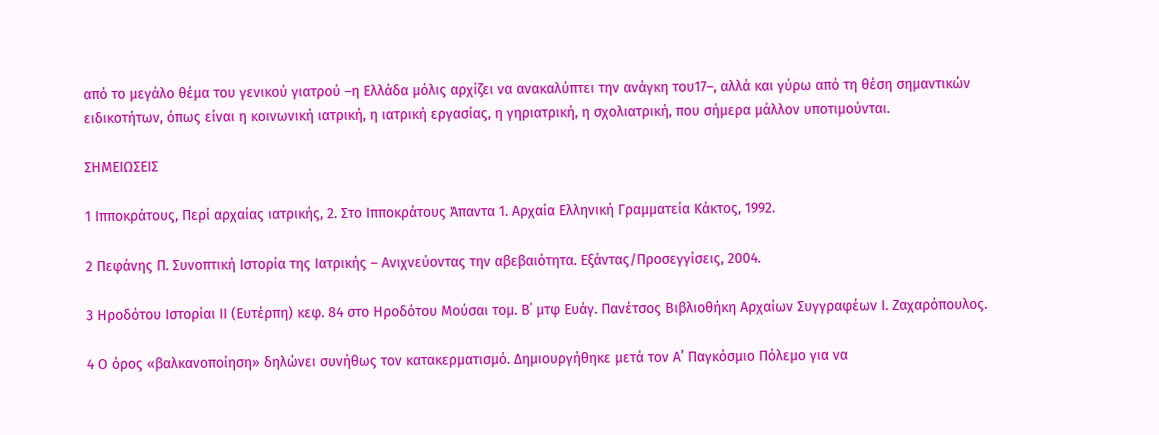από το μεγάλο θέμα του γενικού γιατρού –η Ελλάδα μόλις αρχίζει να ανακαλύπτει την ανάγκη του17–, αλλά και γύρω από τη θέση σημαντικών ειδικοτήτων, όπως είναι η κοινωνική ιατρική, η ιατρική εργασίας, η γηριατρική, η σχολιατρική, που σήμερα μάλλον υποτιμούνται.

ΣΗΜΕΙΩΣΕΙΣ

1 Ιπποκράτους, Περί αρχαίας ιατρικής, 2. Στο Ιπποκράτους Άπαντα 1. Αρχαία Ελληνική Γραμματεία Κάκτος, 1992.

2 Πεφάνης Π. Συνοπτική Ιστορία της Ιατρικής – Ανιχνεύοντας την αβεβαιότητα. Εξάντας/Προσεγγίσεις, 2004.

3 Ηροδότου Ιστορίαι ΙΙ (Ευτέρπη) κεφ. 84 στο Ηροδότου Μούσαι τομ. Β΄ μτφ Ευάγ. Πανέτσος Βιβλιοθήκη Αρχαίων Συγγραφέων Ι. Ζαχαρόπουλος.

4 Ο όρος «βαλκανοποίηση» δηλώνει συνήθως τον κατακερματισμό. Δημιουργήθηκε μετά τον Α’ Παγκόσμιο Πόλεμο για να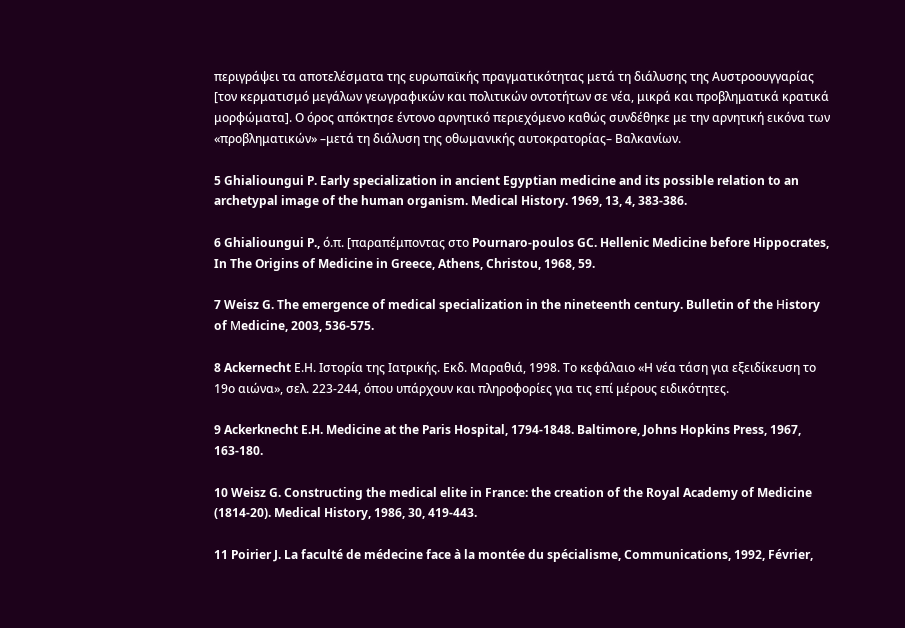περιγράψει τα αποτελέσματα της ευρωπαϊκής πραγματικότητας μετά τη διάλυσης της Αυστροουγγαρίας [τον κερματισμό μεγάλων γεωγραφικών και πολιτικών οντοτήτων σε νέα, μικρά και προβληματικά κρατικά μορφώματα]. Ο όρος απόκτησε έντονο αρνητικό περιεχόμενο καθώς συνδέθηκε με την αρνητική εικόνα των «προβληματικών» –μετά τη διάλυση της οθωμανικής αυτοκρατορίας– Βαλκανίων.

5 Ghialioungui P. Early specialization in ancient Egyptian medicine and its possible relation to an archetypal image of the human organism. Medical History. 1969, 13, 4, 383-386.

6 Ghialioungui P., ό.π. [παραπέμποντας στο Pournaro-poulos GC. Hellenic Medicine before Hippocrates, In The Origins of Medicine in Greece, Athens, Christou, 1968, 59.

7 Weisz G. The emergence of medical specialization in the nineteenth century. Bulletin of the Ηistory of Μedicine, 2003, 536-575.

8 Ackernecht Ε.Η. Ιστορία της Ιατρικής. Εκδ. Μαραθιά, 1998. Το κεφάλαιο «Η νέα τάση για εξειδίκευση το 19ο αιώνα», σελ. 223-244, όπου υπάρχουν και πληροφορίες για τις επί μέρους ειδικότητες.

9 Ackerknecht E.H. Medicine at the Paris Hospital, 1794-1848. Baltimore, Johns Hopkins Press, 1967, 163-180.

10 Weisz G. Constructing the medical elite in France: the creation of the Royal Academy of Medicine (1814-20). Medical History, 1986, 30, 419-443.

11 Poirier J. La faculté de médecine face à la montée du spécialisme, Communications, 1992, Février,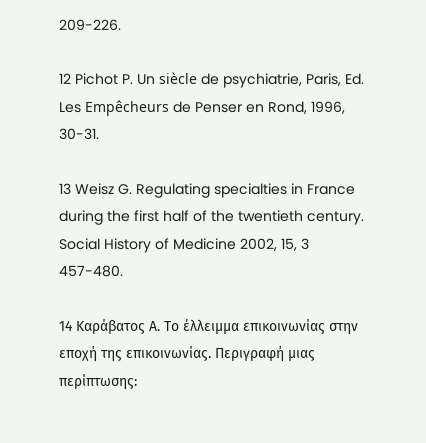209-226.

12 Pichot P. Un siècle de psychiatrie, Paris, Ed. Les Empêcheurs de Penser en Rond, 1996, 30-31.

13 Weisz G. Regulating specialties in France during the first half of the twentieth century. Social History of Medicine 2002, 15, 3 457-480.

14 Καράβατος Α. Το έλλειμμα επικοινωνίας στην εποχή της επικοινωνίας. Περιγραφή μιας περίπτωσης: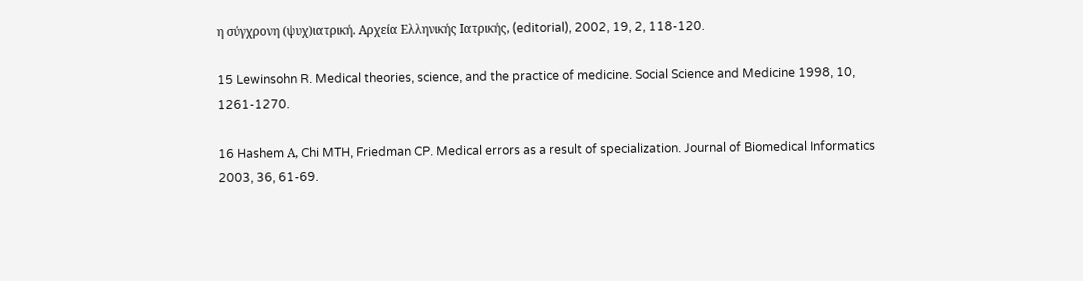η σύγχρονη (ψυχ)ιατρική. Αρχεία Ελληνικής Ιατρικής, (editorial), 2002, 19, 2, 118-120.

15 Lewinsohn R. Medical theories, science, and the practice of medicine. Social Science and Medicine 1998, 10, 1261-1270.

16 Hashem Α, Chi MTH, Friedman CP. Medical errors as a result of specialization. Journal of Biomedical Informatics 2003, 36, 61-69.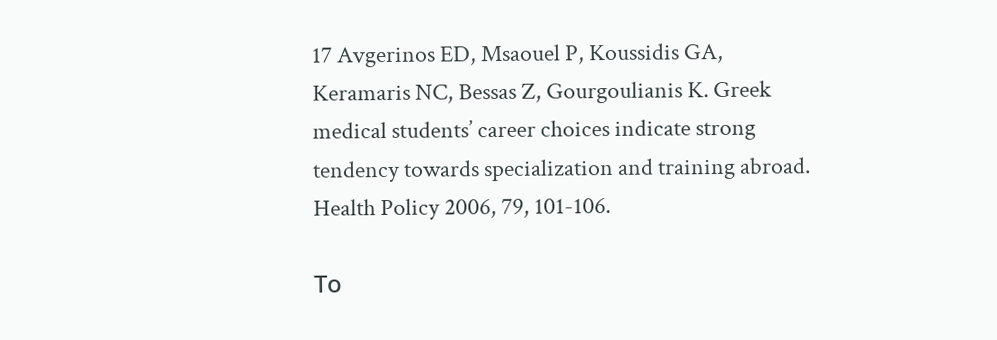17 Avgerinos ED, Msaouel P, Koussidis GA, Keramaris NC, Bessas Z, Gourgoulianis K. Greek medical students’ career choices indicate strong tendency towards specialization and training abroad. Health Policy 2006, 79, 101-106.

Το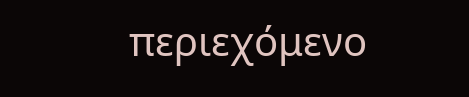περιεχόμενο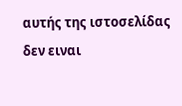αυτής της ιστοσελίδας δεν ειναι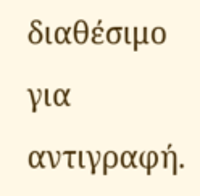διαθέσιμο για αντιγραφή.